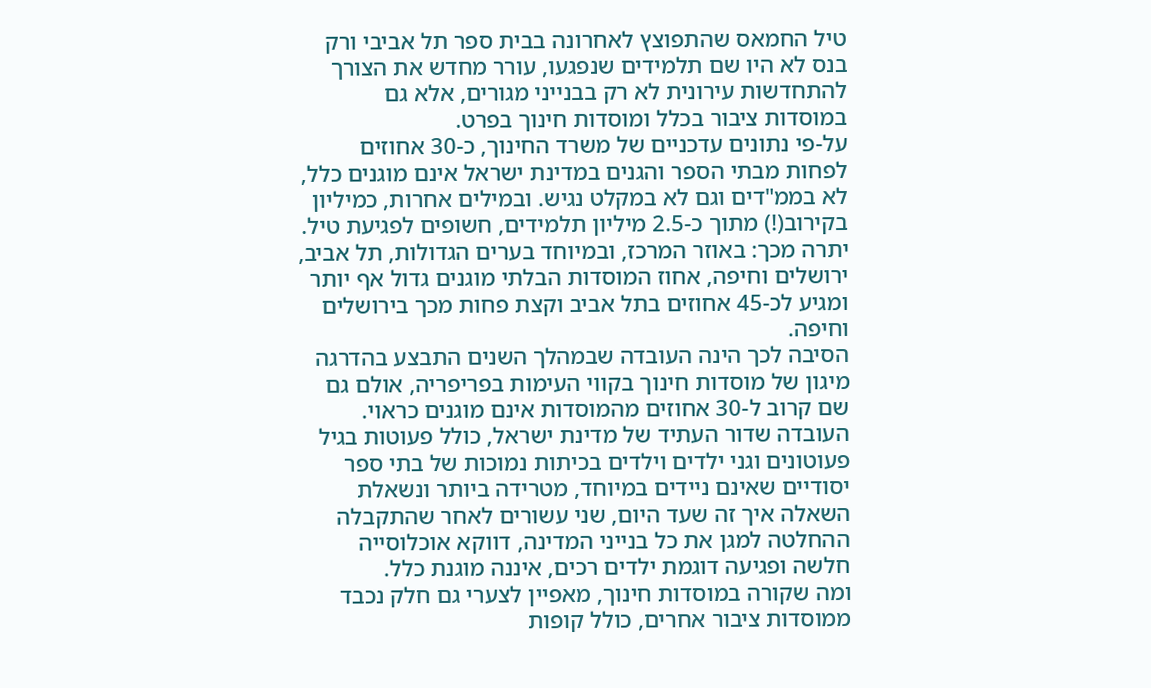טיל החמאס שהתפוצץ לאחרונה בבית ספר תל אביבי ורק בנס לא היו שם תלמידים שנפגעו, עורר מחדש את הצורך להתחדשות עירונית לא רק בבנייני מגורים, אלא גם במוסדות ציבור בכלל ומוסדות חינוך בפרט.
על-פי נתונים עדכניים של משרד החינוך, כ-30 אחוזים לפחות מבתי הספר והגנים במדינת ישראל אינם מוגנים כלל, לא בממ"דים וגם לא במקלט נגיש. ובמילים אחרות, כמיליון בקירוב(!) מתוך כ-2.5 מיליון תלמידים, חשופים לפגיעת טיל. יתרה מכך: באוזר המרכז, ובמיוחד בערים הגדולות, תל אביב, ירושלים וחיפה, אחוז המוסדות הבלתי מוגנים גדול אף יותר ומגיע לכ-45 אחוזים בתל אביב וקצת פחות מכך בירושלים וחיפה.
הסיבה לכך הינה העובדה שבמהלך השנים התבצע בהדרגה מיגון של מוסדות חינוך בקווי העימות בפריפריה, אולם גם שם קרוב ל-30 אחוזים מהמוסדות אינם מוגנים כראוי.
העובדה שדור העתיד של מדינת ישראל, כולל פעוטות בגיל פעוטונים וגני ילדים וילדים בכיתות נמוכות של בתי ספר יסודיים שאינם ניידים במיוחד, מטרידה ביותר ונשאלת השאלה איך זה שעד היום, שני עשורים לאחר שהתקבלה ההחלטה למגן את כל בנייני המדינה, דווקא אוכלוסייה חלשה ופגיעה דוגמת ילדים רכים, איננה מוגנת כלל.
ומה שקורה במוסדות חינוך, מאפיין לצערי גם חלק נכבד ממוסדות ציבור אחרים, כולל קופות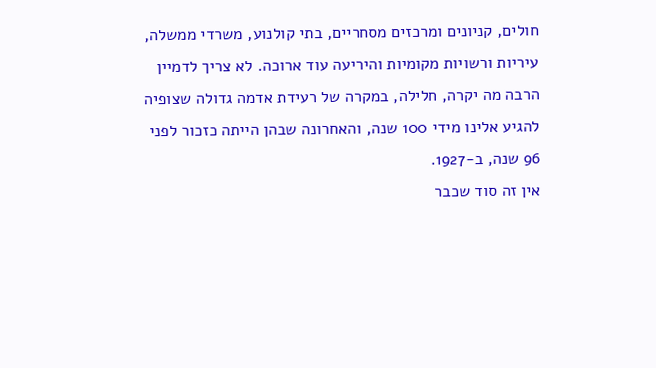חולים, קניונים ומרכזים מסחריים, בתי קולנוע, משרדי ממשלה, עיריות ורשויות מקומיות והיריעה עוד ארוכה. לא צריך לדמיין הרבה מה יקרה, חלילה, במקרה של רעידת אדמה גדולה שצופיה להגיע אלינו מידי 100 שנה, והאחרונה שבהן הייתה כזכור לפני 96 שנה, ב-1927.
אין זה סוד שכבר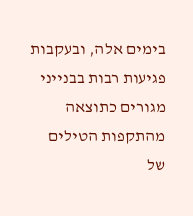בימים אלה, ובעקבות פגיעות רבות בבנייני מגורים כתוצאה מהתקפות הטילים של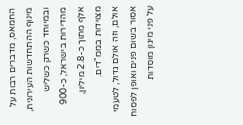החמאס, מדברים רבות על מינוף ההתחדשות העירונית, ובמיוחד כשרק כשליש מהדירות בישראל, כ-900 אלף מתוך כ-2.8 מיליון, מצוידות בממ"דים.
אולם, וזה אולם גדול, לטעמי אסור בשום פנים ואופן לפסוח על פני מיגון מוסדות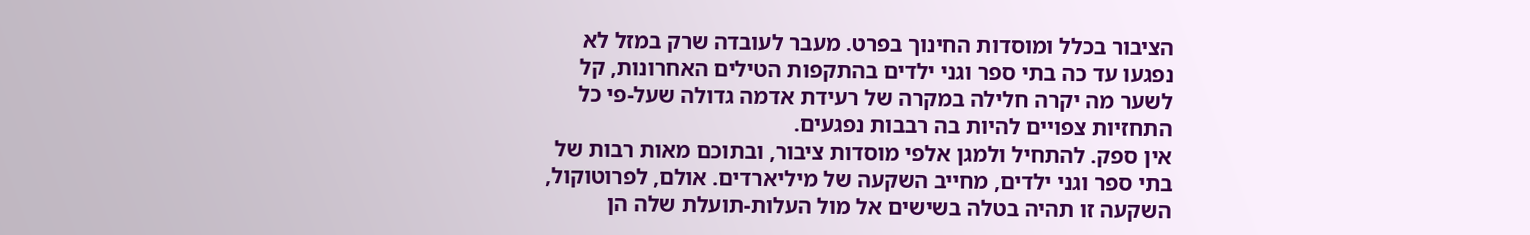הציבור בכלל ומוסדות החינוך בפרט. מעבר לעובדה שרק במזל לא נפגעו עד כה בתי ספר וגני ילדים בהתקפות הטילים האחרונות, קל לשער מה יקרה חלילה במקרה של רעידת אדמה גדולה שעל-פי כל התחזיות צפויים להיות בה רבבות נפגעים.
אין ספק. להתחיל ולמגן אלפי מוסדות ציבור, ובתוכם מאות רבות של בתי ספר וגני ילדים, מחייב השקעה של מיליארדים. אולם, לפרוטוקול, השקעה זו תהיה בטלה בשישים אל מול העלות-תועלת שלה הן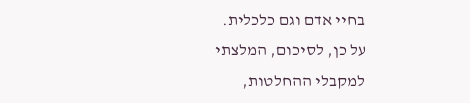בחיי אדם וגם כלכלית.
על כן, לסיכום, המלצתי למקבלי ההחלטות,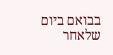בבואם ביום שלאחר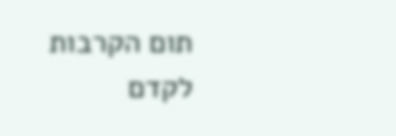תום הקרבות לקדם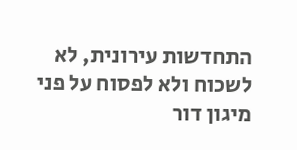התחדשות עירונית, לא לשכוח ולא לפסוח על פני מיגון דור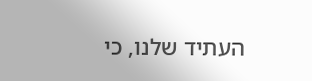העתיד שלנו, כי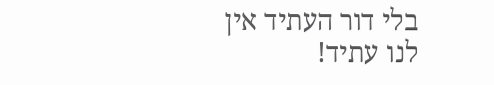בלי דור העתיד אין לנו עתיד!